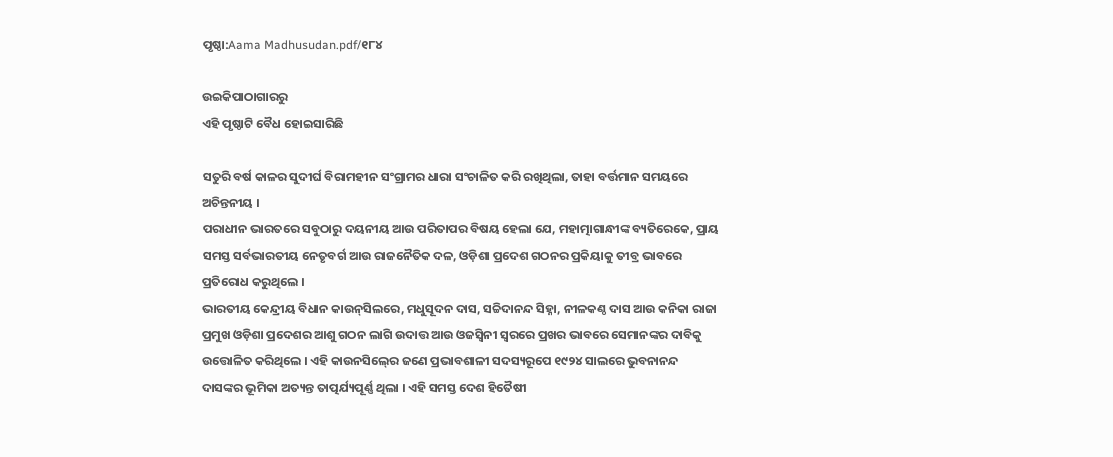ପୃଷ୍ଠା:Aama Madhusudan.pdf/୧୮୪

ଉଇକିପାଠାଗାର‌ରୁ
ଏହି ପୃଷ୍ଠାଟି ବୈଧ ହୋଇସାରିଛି

ସତୁରି ବର୍ଷ କାଳର ସୁଦୀର୍ଘ ବିରାମହୀନ ସଂଗ୍ରାମର ଧାରା ସଂଚାଳିତ କରି ରଖିଥିଲା, ତାହା ବର୍ତ୍ତମାନ ସମୟରେ ଅଚିନ୍ତନୀୟ ।
ପରାଧୀନ ଭାରତରେ ସବୁଠାରୁ ଦୟନୀୟ ଆଉ ପରିତାପର ବିଷୟ ହେଲା ଯେ, ମହାତ୍ମାଗାନ୍ଧୀଙ୍କ ବ୍ୟତିରେକେ, ପ୍ରାୟ ସମସ୍ତ ସର୍ବଭାରତୀୟ ନେତୃବର୍ଗ ଆଉ ରାଜନୈତିକ ଦଳ, ଓଡ଼ିଶା ପ୍ରଦେଶ ଗଠନର ପ୍ରକିୟାକୁ ତୀବ୍ର ଭାବରେ ପ୍ରତିରୋଧ କରୁଥିଲେ ।
ଭାରତୀୟ କେନ୍ଦ୍ରୀୟ ବିଧାନ କାଉନ୍‍ସିଲରେ, ମଧୁସୂଦନ ଦାସ, ସଚ୍ଚିଦାନନ୍ଦ ସିହ୍ନା, ନୀଳକଣ୍ଠ ଦାସ ଆଉ କନିକା ରାଜା ପ୍ରମୁଖ ଓଡ଼ିଶା ପ୍ରଦେଶର ଆଶୁ ଗଠନ ଲାଗି ଉଦାତ୍ତ ଆଉ ଓଜସ୍ୱିନୀ ସ୍ୱରରେ ପ୍ରଖର ଭାବରେ ସେମାନଙ୍କର ଦାବିକୁ ଉତ୍ତୋଳିତ କରିଥିଲେ । ଏହି କାଉନସିଲ୍‍ରେ ଜଣେ ପ୍ରଭାବଶାଳୀ ସଦସ୍ୟରୂପେ ୧୯୨୪ ସାଲରେ ଭୁବନାନନ୍ଦ ଦାସଙ୍କର ଭୂମିକା ଅତ୍ୟନ୍ତ ତାତ୍ପର୍ଯ୍ୟପୂର୍ଣ୍ଣ ଥିଲା । ଏହି ସମସ୍ତ ଦେଶ ହିତୈଷୀ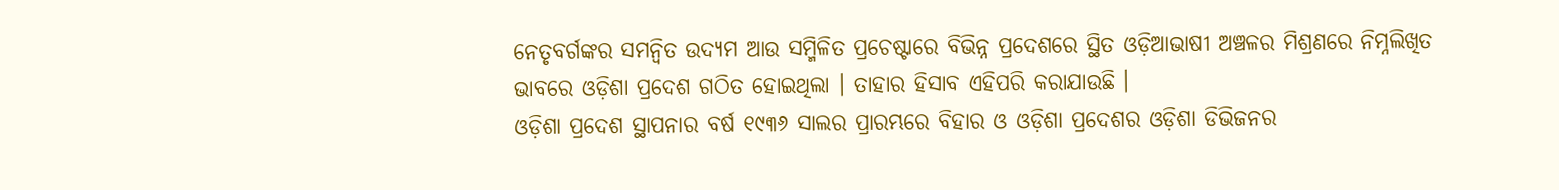ନେତୃବର୍ଗଙ୍କର ସମନ୍ୱିତ ଉଦ୍ୟମ ଆଉ ସମ୍ମିଳିତ ପ୍ରଚେଷ୍ଟାରେ ବିଭିନ୍ନ ପ୍ରଦେଶରେ ସ୍ଥିତ ଓଡ଼ିଆଭାଷୀ ଅଞ୍ଚଳର ମିଶ୍ରଣରେ ନିମ୍ନଲିଖିତ ଭାବରେ ଓଡ଼ିଶା ପ୍ରଦେଶ ଗଠିତ ହୋଇଥିଲା । ତାହାର ହିସାବ ଏହିପରି କରାଯାଉଛି ।
ଓଡ଼ିଶା ପ୍ରଦେଶ ସ୍ଥାପନାର ବର୍ଷ ୧୯୩୬ ସାଲର ପ୍ରାରମ୍ଭରେ ବିହାର ଓ ଓଡ଼ିଶା ପ୍ରଦେଶର ଓଡ଼ିଶା ଡିଭିଜନର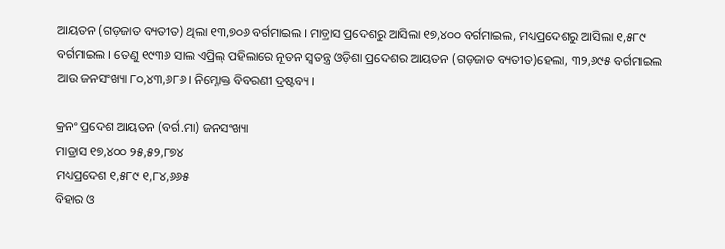ଆୟତନ (ଗଡ଼ଜାତ ବ୍ୟତୀତ) ଥିଲା ୧୩,୭୦୬ ବର୍ଗମାଇଲ । ମାଡ଼୍ରାସ ପ୍ରଦେଶରୁ ଆସିଲା ୧୭,୪୦୦ ବର୍ଗମାଇଲ, ମଧ୍ୟପ୍ରଦେଶରୁ ଆସିଲା ୧,୫୮୯ ବର୍ଗମାଇଲ । ତେଣୁ ୧୯୩୬ ସାଲ ଏପ୍ରିଲ୍‍ ପହିଲାରେ ନୂତନ ସ୍ୱତନ୍ତ୍ର ଓଡ଼ିଶା ପ୍ରଦେଶର ଆୟତନ (ଗଡ଼ଜାତ ବ୍ୟତୀତ)ହେଲା, ୩୨,୬୯୫ ବର୍ଗମାଇଲ ଆଉ ଜନସଂଖ୍ୟା ୮୦,୪୩,୬୮୬ । ନିମ୍ନୋକ୍ତ ବିବରଣୀ ଦ୍ରଷ୍ଟବ୍ୟ ।

କ୍ରନଂ ପ୍ରଦେଶ ଆୟତନ (ବର୍ଗ.ମା) ଜନସଂଖ୍ୟା
ମାଡ୍ରାସ ୧୭,୪୦୦ ୨୫,୫୨,୮୭୪
ମଧ୍ୟପ୍ରଦେଶ ୧,୫୮୯ ୧,୮୪,୬୬୫
ବିହାର ଓ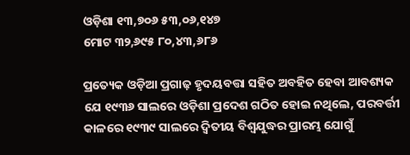ଓଡ଼ିଶା ୧୩,୭୦୬ ୫୩,୦୬,୧୪୭
ମୋଟ ୩୨,୬୯୫ ୮୦,୪୩,୬୮୬

ପ୍ରତ୍ୟେକ ଓଡ଼ିଆ ପ୍ରଗାଢ଼ ହୃଦୟବତ୍ତା ସହିତ ଅବହିତ ହେବା ଆବଶ୍ୟକ ଯେ ୧୯୩୬ ସାଲରେ ଓଡ଼ିଶା ପ୍ରଦେଶ ଗଠିତ ହୋଇ ନଥିଲେ, ପରବର୍ତ୍ତୀ କାଳରେ ୧୯୩୯ ସାଲରେ ଦ୍ୱିତୀୟ ବିଶ୍ୱଯୁଦ୍ଧର ପ୍ରାରମ୍ଭ ଯୋଗୁଁ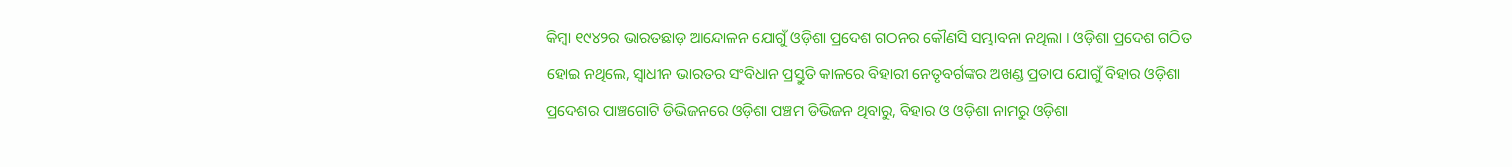କିମ୍ବା ୧୯୪୨ର ଭାରତଛାଡ଼ ଆନ୍ଦୋଳନ ଯୋଗୁଁ ଓଡ଼ିଶା ପ୍ରଦେଶ ଗଠନର କୌଣସି ସମ୍ଭାବନା ନଥିଲା । ଓଡ଼ିଶା ପ୍ରଦେଶ ଗଠିତ ହୋଇ ନଥିଲେ, ସ୍ୱାଧୀନ ଭାରତର ସଂବିଧାନ ପ୍ରସ୍ତୁତି କାଳରେ ବିହାରୀ ନେତୃବର୍ଗଙ୍କର ଅଖଣ୍ଡ ପ୍ରତାପ ଯୋଗୁଁ ବିହାର ଓଡ଼ିଶା ପ୍ରଦେଶର ପାଞ୍ଚଗୋଟି ଡିଭିଜନରେ ଓଡ଼ିଶା ପଞ୍ଚମ ଡିଭିଜନ ଥିବାରୁ, ବିହାର ଓ ଓଡ଼ିଶା ନାମରୁ ଓଡ଼ିଶା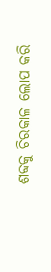ଶବ୍ଦକୁ ଚିରକାଳ ଲୋପ କରି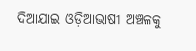ଦିଆଯାଇ ଓଡ଼ିଆଭାଷୀ ଅଞ୍ଚଳକୁ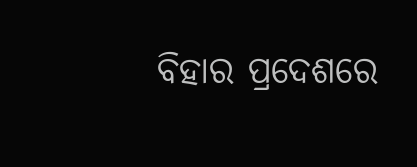ବିହାର ପ୍ରଦେଶରେ